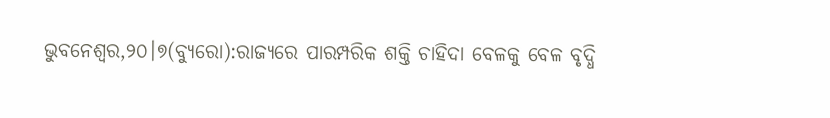ଭୁବନେଶ୍ୱର,୨୦।୭(ବ୍ୟୁରୋ):ରାଜ୍ୟରେ ପାରମ୍ପରିକ ଶକ୍ତି ଚାହିଦା ବେଳକୁ ବେଳ ବୃଦ୍ଧି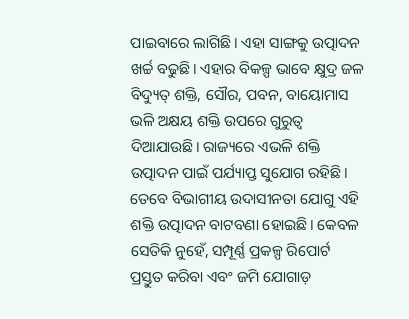ପାଇବାରେ ଲାଗିଛି। ଏହା ସାଙ୍ଗକୁ ଉତ୍ପାଦନ ଖର୍ଚ୍ଚ ବଢୁଛି। ଏହାର ବିକଳ୍ପ ଭାବେ କ୍ଷୁଦ୍ର ଜଳ ବିଦ୍ୟୁତ୍ ଶକ୍ତି, ସୌର, ପବନ, ବାୟୋମାସ ଭଳି ଅକ୍ଷୟ ଶକ୍ତି ଉପରେ ଗୁରୁତ୍ୱ ଦିଆଯାଉଛି। ରାଜ୍ୟରେ ଏଭଳି ଶକ୍ତି ଉତ୍ପାଦନ ପାଇଁ ପର୍ଯ୍ୟାପ୍ତ ସୁଯୋଗ ରହିଛି। ତେବେ ବିଭାଗୀୟ ଉଦାସୀନତା ଯୋଗୁ ଏହି ଶକ୍ତି ଉତ୍ପାଦନ ବାଟବଣା ହୋଇଛି। କେବଳ ସେତିକି ନୁହେଁ, ସମ୍ପୂର୍ଣ୍ଣ ପ୍ରକଳ୍ପ ରିପୋର୍ଟ ପ୍ରସ୍ତୁତ କରିବା ଏବଂ ଜମି ଯୋଗାଡ଼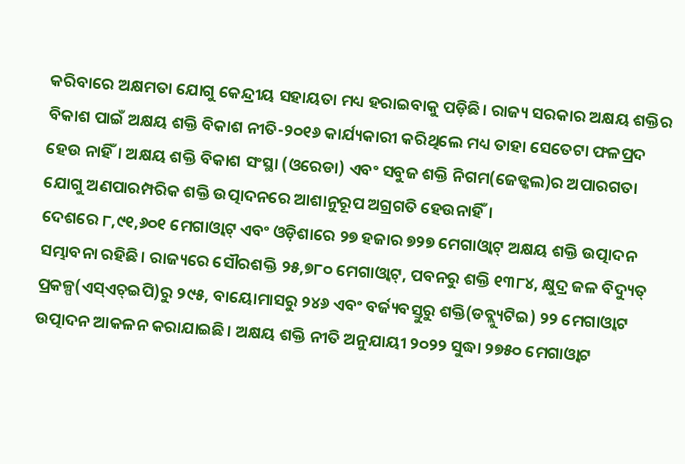କରିବାରେ ଅକ୍ଷମତା ଯୋଗୁ କେନ୍ଦ୍ରୀୟ ସହାୟତା ମଧ୍ୟ ହରାଇବାକୁ ପଡ଼ିଛି। ରାଜ୍ୟ ସରକାର ଅକ୍ଷୟ ଶକ୍ତିର ବିକାଶ ପାଇଁ ଅକ୍ଷୟ ଶକ୍ତି ବିକାଶ ନୀତି-୨୦୧୬ କାର୍ଯ୍ୟକାରୀ କରିଥିଲେ ମଧ୍ୟ ତାହା ସେତେଟା ଫଳପ୍ରଦ ହେଉ ନାହିଁ। ଅକ୍ଷୟ ଶକ୍ତି ବିକାଶ ସଂସ୍ଥା (ଓରେଡା) ଏବଂ ସବୁଜ ଶକ୍ତି ନିଗମ(ଜେଡ୍କଲ)ର ଅପାରଗତା ଯୋଗୁ ଅଣପାରମ୍ପରିକ ଶକ୍ତି ଉତ୍ପାଦନରେ ଆଶାନୁରୂପ ଅଗ୍ରଗତି ହେଉନାହିଁ।
ଦେଶରେ ୮,୯୧,୬୦୧ ମେଗାଓ୍ବାଟ୍ ଏବଂ ଓଡ଼ିଶାରେ ୨୭ ହଜାର ୭୨୭ ମେଗାଓ୍ବାଟ୍ ଅକ୍ଷୟ ଶକ୍ତି ଉତ୍ପାଦନ ସମ୍ଭାବନା ରହିଛି। ରାଜ୍ୟରେ ସୌରଶକ୍ତି ୨୫,୭୮୦ ମେଗାଓ୍ବାଟ୍, ପବନରୁ ଶକ୍ତି ୧୩୮୪, କ୍ଷୁଦ୍ର ଜଳ ବିଦ୍ୟୁତ୍ ପ୍ରକଳ୍ପ(ଏସ୍ଏଚ୍ଇପି)ରୁ ୨୯୫, ବାୟୋମାସରୁ ୨୪୬ ଏବଂ ବର୍ଜ୍ୟବସ୍ତୁରୁ ଶକ୍ତି(ଡବ୍ଲ୍ୟୁଟିଇ) ୨୨ ମେଗାଓ୍ବାଟ ଉତ୍ପାଦନ ଆକଳନ କରାଯାଇଛି। ଅକ୍ଷୟ ଶକ୍ତି ନୀତି ଅନୁଯାୟୀ ୨୦୨୨ ସୁଦ୍ଧା ୨୭୫୦ ମେଗାଓ୍ବାଟ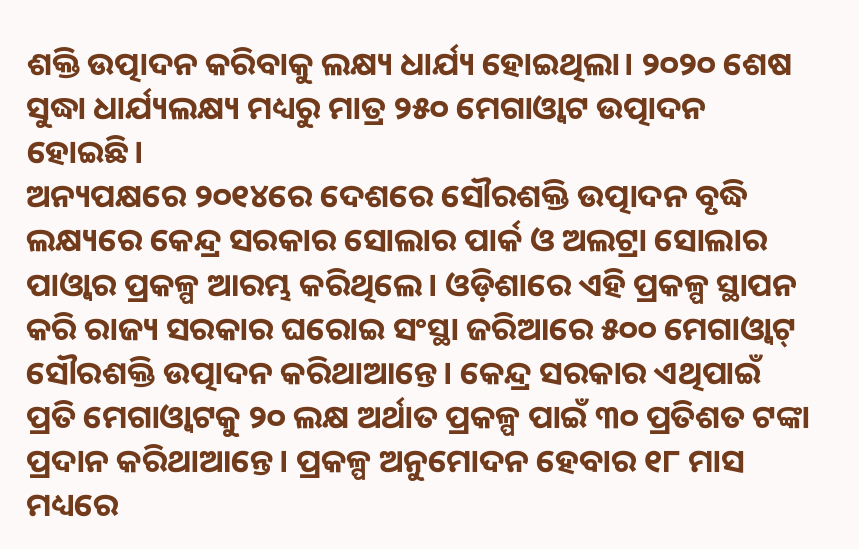ଶକ୍ତି ଉତ୍ପାଦନ କରିବାକୁ ଲକ୍ଷ୍ୟ ଧାର୍ଯ୍ୟ ହୋଇଥିଲା। ୨୦୨୦ ଶେଷ ସୁଦ୍ଧା ଧାର୍ଯ୍ୟଲକ୍ଷ୍ୟ ମଧ୍ୟରୁ ମାତ୍ର ୨୫୦ ମେଗାଓ୍ବାଟ ଉତ୍ପାଦନ ହୋଇଛି।
ଅନ୍ୟପକ୍ଷରେ ୨୦୧୪ରେ ଦେଶରେ ସୌରଶକ୍ତି ଉତ୍ପାଦନ ବୃଦ୍ଧି ଲକ୍ଷ୍ୟରେ କେନ୍ଦ୍ର ସରକାର ସୋଲାର ପାର୍କ ଓ ଅଲଟ୍ରା ସୋଲାର ପାଓ୍ବାର ପ୍ରକଳ୍ପ ଆରମ୍ଭ କରିଥିଲେ। ଓଡ଼ିଶାରେ ଏହି ପ୍ରକଳ୍ପ ସ୍ଥାପନ କରି ରାଜ୍ୟ ସରକାର ଘରୋଇ ସଂସ୍ଥା ଜରିଆରେ ୫୦୦ ମେଗାଓ୍ବାଟ୍ ସୌରଶକ୍ତି ଉତ୍ପାଦନ କରିଥାଆନ୍ତେ। କେନ୍ଦ୍ର ସରକାର ଏଥିପାଇଁ ପ୍ରତି ମେଗାଓ୍ବାଟକୁ ୨୦ ଲକ୍ଷ ଅର୍ଥାତ ପ୍ରକଳ୍ପ ପାଇଁ ୩୦ ପ୍ରତିଶତ ଟଙ୍କା ପ୍ରଦାନ କରିଥାଆନ୍ତେ। ପ୍ରକଳ୍ପ ଅନୁମୋଦନ ହେବାର ୧୮ ମାସ ମଧ୍ୟରେ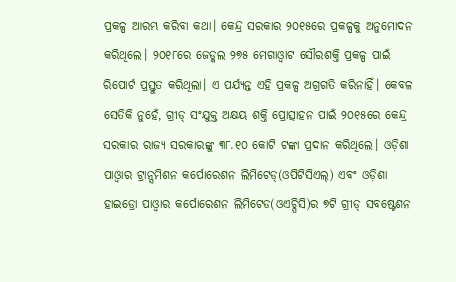ପ୍ରକଳ୍ପ ଆରମ୍ଭ କରିବା କଥା। କେନ୍ଦ୍ର ସରକାର ୨୦୧୫ରେ ପ୍ରକଳ୍ପକୁ ଅନୁମୋଦନ କରିଥିଲେ। ୨୦୧୮ରେ ଜେଡ୍କଲ ୨୭୫ ମେଗାଓ୍ବାଟ ସୌରଶକ୍ତି ପ୍ରକଳ୍ପ ପାଇଁ ରିପୋର୍ଟ ପ୍ରସ୍ତୁତ କରିଥିଲା। ଏ ପର୍ଯ୍ୟନ୍ତ ଏହି ପ୍ରକଳ୍ପ ଅଗ୍ରଗତି କରିନାହିଁ। କେବଳ ସେତିକି ନୁହେଁ, ଗ୍ରୀଡ୍ ସଂଯୁକ୍ତ ଅକ୍ଷୟ ଶକ୍ତି ପ୍ରୋତ୍ସାହନ ପାଇଁ ୨୦୧୫ରେ କେନ୍ଦ୍ର ସରକାର ରାଜ୍ୟ ସରକାରଙ୍କୁ ୩୮.୧୦ କୋଟି ଟଙ୍କା ପ୍ରଦାନ କରିଥିଲେ। ଓଡ଼ିଶା ପାଓ୍ବାର ଟ୍ରାନ୍ସମିଶନ କର୍ପୋରେଶନ ଲିମିଟେଡ୍(ଓପିଟିସିଏଲ୍) ଏବଂ ଓଡ଼ିଶା ହାଇଡ୍ରୋ ପାଓ୍ବାର କର୍ପୋରେଶନ ଲିମିଟେଡ(ଓଏଚ୍ପିସି)ର ୭ଟି ଗ୍ରୀଡ୍ ସବଷ୍ଟେଶନ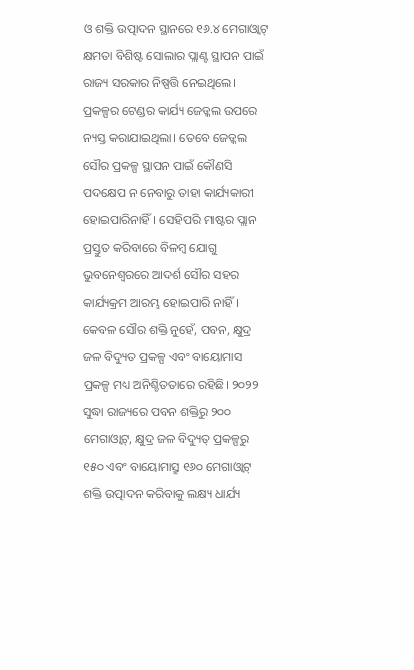ଓ ଶକ୍ତି ଉତ୍ପାଦନ ସ୍ଥାନରେ ୧୬.୪ ମେଗାଓ୍ବାଟ୍ କ୍ଷମତା ବିଶିଷ୍ଟ ସୋଲାର ପ୍ଲାଣ୍ଟ ସ୍ଥାପନ ପାଇଁ ରାଜ୍ୟ ସରକାର ନିଷ୍ପତ୍ତି ନେଇଥିଲେ। ପ୍ରକଳ୍ପର ଟେଣ୍ଡର କାର୍ଯ୍ୟ ଜେଡ୍କଲ ଉପରେ ନ୍ୟସ୍ତ କରାଯାଇଥିଲା। ତେବେ ଜେଡ୍କଲ ସୌର ପ୍ରକଳ୍ପ ସ୍ଥାପନ ପାଇଁ କୌଣସି ପଦକ୍ଷେପ ନ ନେବାରୁ ତାହା କାର୍ଯ୍ୟକାରୀ ହୋଇପାରିନାହିଁ। ସେହିପରି ମାଷ୍ଟର ପ୍ଲାନ ପ୍ରସ୍ତୁତ କରିବାରେ ବିଳମ୍ବ ଯୋଗୁ ଭୁବନେଶ୍ୱରରେ ଆଦର୍ଶ ସୌର ସହର କାର୍ଯ୍ୟକ୍ରମ ଆରମ୍ଭ ହୋଇପାରି ନାହିଁ। କେବଳ ସୌର ଶକ୍ତି ନୁହେଁ, ପବନ, କ୍ଷୁଦ୍ର ଜଳ ବିଦ୍ୟୁତ ପ୍ରକଳ୍ପ ଏବଂ ବାୟୋମାସ ପ୍ରକଳ୍ପ ମଧ୍ୟ ଅନିଶ୍ଚିତତାରେ ରହିଛି। ୨୦୨୨ ସୁଦ୍ଧା ରାଜ୍ୟରେ ପବନ ଶକ୍ତିରୁ ୨୦୦ ମେଗାଓ୍ବାଟ୍, କ୍ଷୁଦ୍ର ଜଳ ବିଦ୍ୟୁତ୍ ପ୍ରକଳ୍ପରୁ ୧୫୦ ଏବଂ ବାୟୋମାସ୍ରୁ ୧୬୦ ମେଗାଓ୍ବାଟ୍ ଶକ୍ତି ଉତ୍ପାଦନ କରିବାକୁ ଲକ୍ଷ୍ୟ ଧାର୍ଯ୍ୟ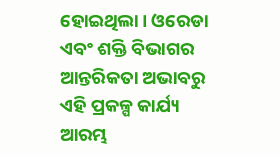ହୋଇଥିଲା। ଓରେଡା ଏବଂ ଶକ୍ତି ବିଭାଗର ଆନ୍ତରିକତା ଅଭାବରୁ ଏହି ପ୍ରକଳ୍ପ କାର୍ଯ୍ୟ ଆରମ୍ଭ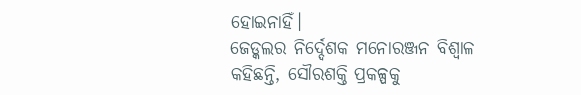ହୋଇନାହିଁ।
ଜେଡ୍କଲର ନିର୍ଦ୍ଦେଶକ ମନୋରଞ୍ଜନ ବିଶ୍ୱାଳ କହିଛନ୍ତି, ସୌରଶକ୍ତି ପ୍ରକଳ୍ପକୁ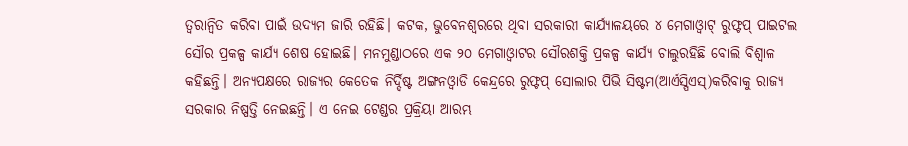ତ୍ୱରାନ୍ବିତ କରିବା ପାଇଁ ଉଦ୍ୟମ ଜାରି ରହିଛି। କଟକ, ଭୁବେନଶ୍ୱରରେ ଥିବା ସରକାରୀ କାର୍ଯ୍ୟାଳୟରେ ୪ ମେଗାଓ୍ବାଟ୍ ରୁଫ୍ଟପ୍ ପାଇଟଲ ସୌର ପ୍ରକଳ୍ପ କାର୍ଯ୍ୟ ଶେଷ ହୋଇଛି। ମନମୁଣ୍ଡାଠରେ ଏକ ୨୦ ମେଗାଓ୍ବାଟର ସୌରଶକ୍ତି ପ୍ରକଳ୍ପ କାର୍ଯ୍ୟ ଚାଲୁରହିଛି ବୋଲି ବିଶ୍ୱାଳ କହିଛନ୍ତି। ଅନ୍ୟପକ୍ଷରେ ରାଜ୍ୟର କେତେକ ନିର୍ଦ୍ଦିଷ୍ଟ ଅଙ୍ଗନଓ୍ବାଡି କେନ୍ଦ୍ରରେ ରୁଫ୍ଟପ୍ ସୋଲାର ପିଭି ସିଷ୍ଟମ(ଆର୍ଏସ୍ପିଏସ୍)କରିବାକୁ ରାଜ୍ୟ ସରକାର ନିଷ୍ପତ୍ତି ନେଇଛନ୍ତି। ଏ ନେଇ ଟେଣ୍ଡର ପ୍ରକ୍ରିୟା ଆରମ୍ଭ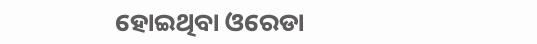ହୋଇଥିବା ଓରେଡା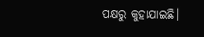ପକ୍ଷରୁ କୁହାଯାଇଛି।